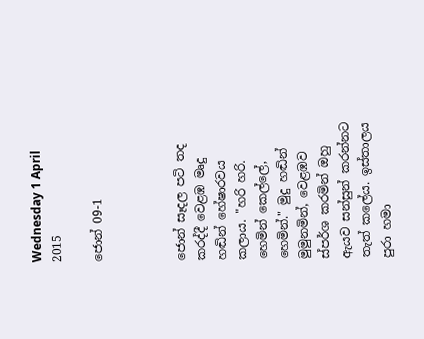Wednesday 1 April 2015

ජොන් 09-1



ජොන් සෑදල පටි තද කරද්දී වෙළඹ මෘදු හඬින් හේෂාරවය කලාය. "හරි හරි. හෙමින් කෙල්ලේ, හෙමින්." මුදු හඬින් මුමුනමින්, වෙළඹව ස්පර්ශ කරමින් ඔහු ඇයව සන්සුන් කරන්නට තැත් කලේය. ඉස්තාලය පුරා හමා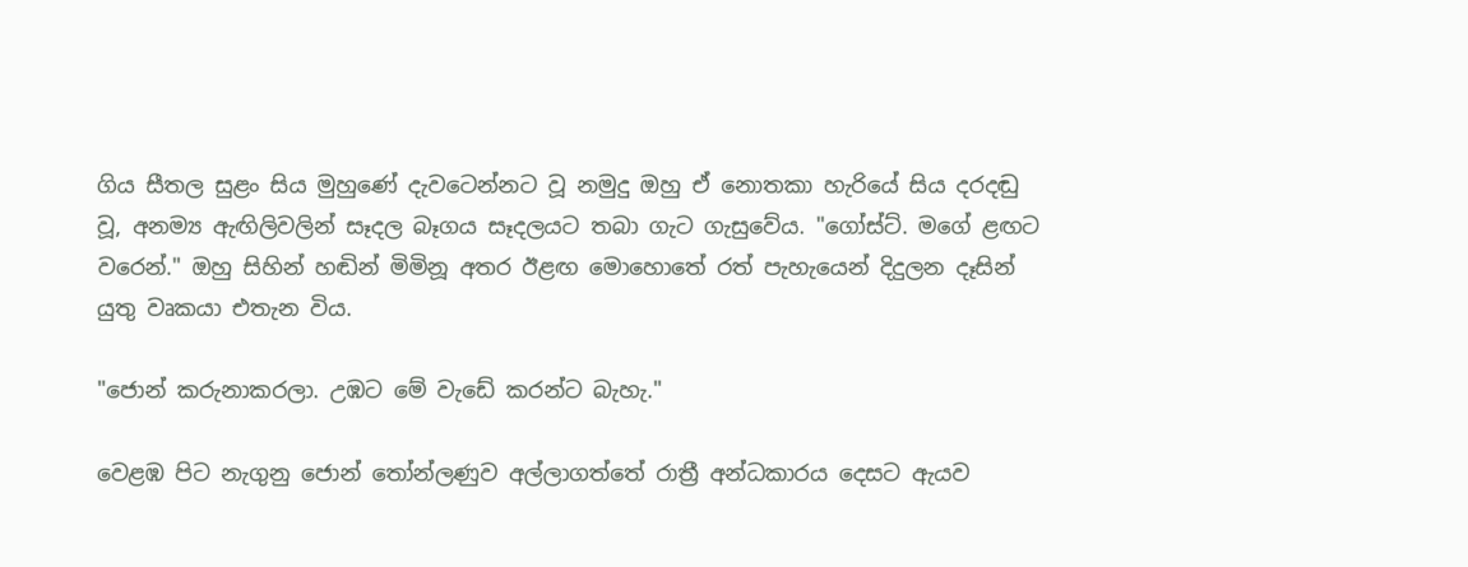ගිය සීතල සුළං සිය මුහුණේ දැවටෙන්නට වූ නමුදු ඔහු ඒ නොතකා හැරියේ සිය දරදඬු වූ, අනම්‍ය ඇඟිලිවලින් සෑදල බෑගය සෑදලයට තබා ගැට ගැසුවේය. "ගෝස්ට්. මගේ ළඟට වරෙන්." ඔහු සිහින් හඬින් මිමිනූ අතර ඊළඟ මොහොතේ රත් පැහැයෙන් දිදුලන දෑසින් යුතු වෘකයා එතැන විය.

"ජොන් කරුනාකරලා. උඹට මේ වැඩේ කරන්ට බැහැ."

වෙළඹ පිට නැගුනු ජොන් තෝන්ලණුව අල්ලාගත්තේ රාත්‍රී අන්ධකාරය දෙසට ඇයව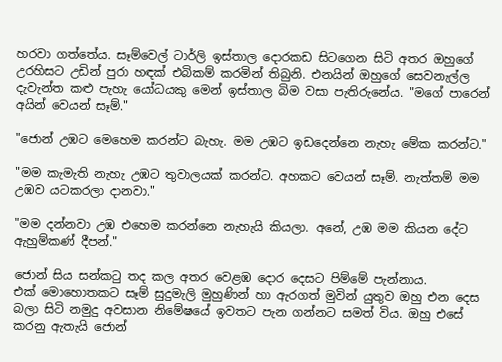හරවා ගත්තේය. සෑම්වෙල් ටාර්ලි ඉස්තාල දොරකඩ සිටගෙන සිටි අතර ඔහුගේ උරහිසට උඩින් පුරා හඳක් එබිකම් කරමින් තිබුනි. එනයින් ඔහුගේ සෙවනැල්ල දැවැන්ත කළු පැහැ ‍යෝධයකු මෙන් ඉස්තාල බිම වසා පැතිරුනේය. "මගේ පා‍රෙන් අයින් වෙයන් සෑම්."

"ජොන් උඹට මෙහෙම කරන්ට බැහැ. මම උඹට ඉඩදෙන්නෙ නැහැ මේක කරන්ට."

"මම කැමැති නැහැ උඹට තුවාලයක් කරන්ට. අහකට වෙයන් සෑම්. නැත්තම් මම උඹව යටකරලා දානවා."

"මම දන්නවා උඹ එහෙම කරන්නෙ නැහැයි කියලා. අනේ, උඹ මම කියන දේට ඇහුම්කණ් දීපන්."

ජොන් සිය සන්කටු තද කල අතර වෙළඹ දොර දෙසට පිම්මේ පැන්නාය. එක් ‍මොහොතකට සෑම් සුදුමැලි මුහුණින් හා ඇරගත් මුවින් යුතුව ඔහු එන දෙස බලා සිටි නමුදු අවසාන නි‍මේෂයේ ඉවතට පැන ගන්නට සමත් විය. ඔහු එසේ කරනු ඇතැයි ජොන්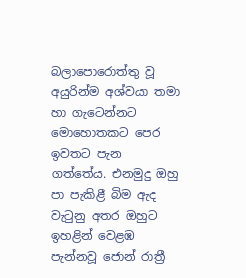බලාපො‍රොත්තු වූ අයුරින්ම අශ්වයා තමා හා ගැටෙන්නට මොහොතකට පෙර ඉවතට පැන ගත්තේය. එනමුදු ඔහු පා පැකිළී බිම ඇද වැටුනු අතර ඔහුට ඉහළින් වෙළඹ පැන්නවූ ජොන් රාත්‍රී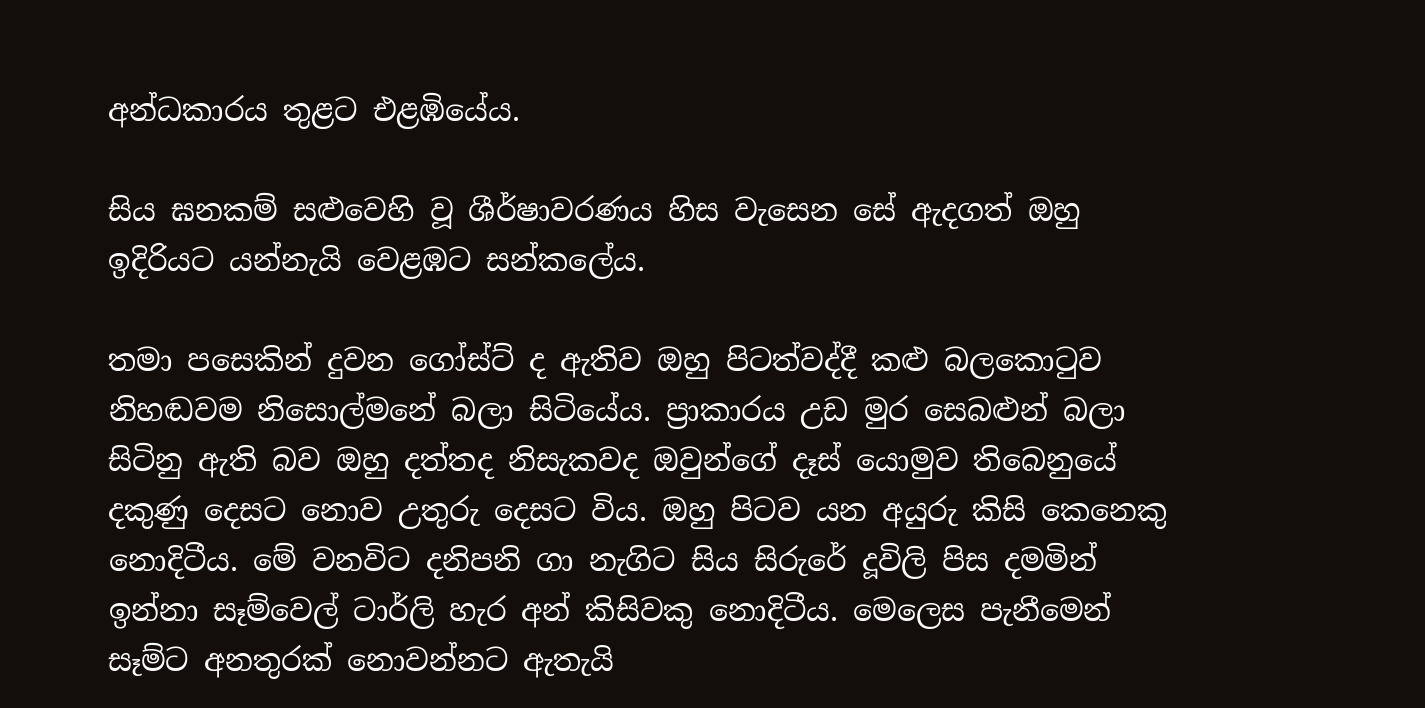අන්ධකාරය තුළට එළඹියේය.

සිය ඝනකම් සළුවෙහි වූ ශීර්ෂාවරණය හිස වැසෙන සේ ඇදගත් ඔහු ඉදිරියට යන්නැයි වෙළඹට සන්කලේය.

තමා පසෙකින් දුවන ගෝස්ට් ද ඇතිව ඔහු පිටත්වද්දී කළු බලකොටුව නිහඬවම නිසොල්මනේ බලා සිටියේය. ප්‍රාකාරය උඩ මුර සෙබළුන් බලා සිටිනු ඇති බව ඔහු දත්තද නිසැකවද ඔවුන්ගේ දෑස් යොමුව තිබෙනුයේ දකුණු දෙසට ‍නොව උතුරු ‍දෙසට විය. ඔහු පිටව යන අයුරු කිසි කෙනෙකු නොදිටීය. මේ වනවිට දනිපනි ගා නැගිට සිය සිරුරේ දූවිලි පිස දමමින් ඉන්නා සෑම්වෙල් ටාර්ලි හැර අන් කිසිවකු නොදිටීය‍. මෙ‍ලෙස පැනීමෙන් සෑම්ට අනතුරක් නොවන්නට ඇතැයි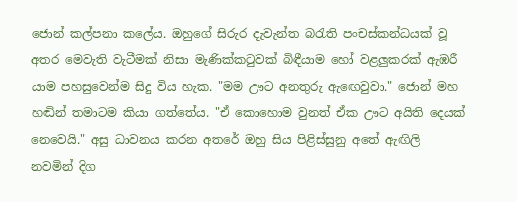ජොන් කල්පනා කලේය. ඔහුගේ සිරුර දැවැන්ත බරැති පංචස්කන්ධයක් වූ අතර ‍මෙවැති වැටීමක් නිසා මැණික්කටුවක් බිඳීයාම හෝ වළලුකරක් ඇඹරී යාම පහසුවෙන්ම සිදු විය හැක. "මම ඌට අනතුරු ඇ‍ඟෙවුවා." ජොන් මහ හඬින් තමාටම කියා ගත්තේය. "ඒ කොහොම වුනත් ඒක ඌට අයිති දෙයක් නෙ‍වෙයි." අසු ධාවනය කරන අතරේ ඔහු සිය පිළිස්සුනු අ‍තේ ඇඟිලි නවමින් දිග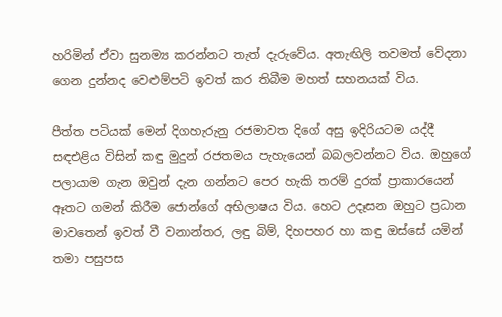හරිමින් ඒවා සුනම්‍ය කරන්නට තැත් දැරුවේය. අතැඟිලි තවමත් වේදනා ගෙන දුන්නද වෙළුම්පටි ඉවත් කර තිබීම මහත් සහනයක් විය.

පීත්ත පටියක් මෙන් දිගහැරුනු රජමාවත දිගේ අසු ඉදිරියටම යද්දී සඳඑළිය විසින් කඳු මුදුන් රජතමය පැහැයෙන් බබලවන්නට විය. ඔහුගේ පලායාම ගැන ඔවුන් දැන ගන්නට පෙර හැකි තරම් දුරක් ප්‍රාකාරයෙන් ඈතට ගමන් කිරීම ජොන්ගේ අභිලාෂය විය. හෙට උදෑසන ඔහුට ප්‍රධාන මාවතෙන් ඉවත් වී වනාන්තර, ලඳු බිම්, දිහපහර හා කඳු ඔස්සේ යමින් තමා පසුපස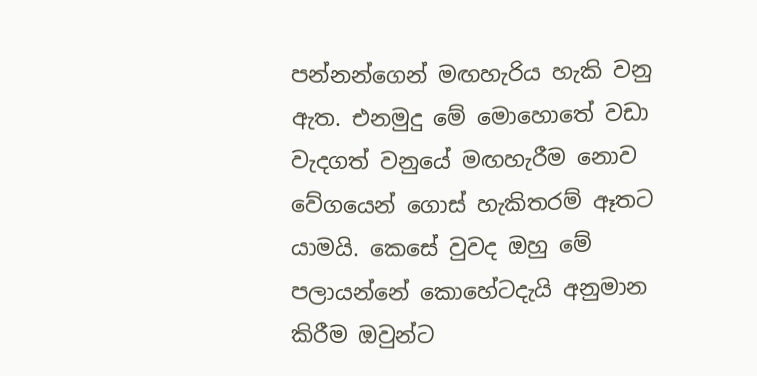පන්නන්ගෙන් මඟහැරිය හැකි වනු ඇත. එනමුදු ‍මේ මොහොතේ වඩා වැදගත් වනුයේ මඟහැරීම නොව වේගයෙන් ගොස් හැකිතරම් ඈතට යාමයි. කෙසේ වුවද ඔහු මේ පලායන්නේ ‍කො‍හේටදැයි අනුමාන කිරීම ඔවුන්ට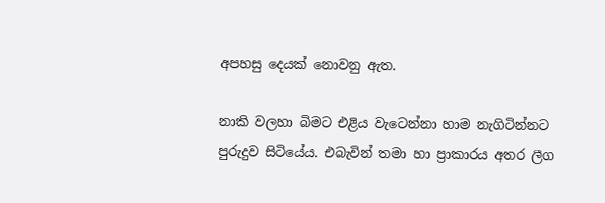අපහසු දෙයක් නොවනු ඇත.

නාකි වලහා බිමට එළිය වැටෙන්නා හාම නැගිටින්නට පුරුදුව සිටියේය. එබැවින් තමා හා ප්‍රාකාරය අතර ලීග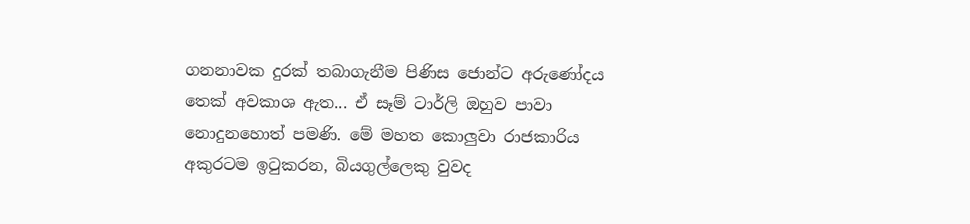ගනනාවක දුරක් තබාගැනීම පිණිස ජොන්ට අරුණෝදය තෙක් අවකාශ ඇත... ඒ සෑම් ටාර්ලි ඔහුව පාවා නොදුනහොත් පමණි. මේ මහත කොලුවා රාජකාරිය අකුරටම ඉටුකරන, බියගුල්ලෙකු වුවද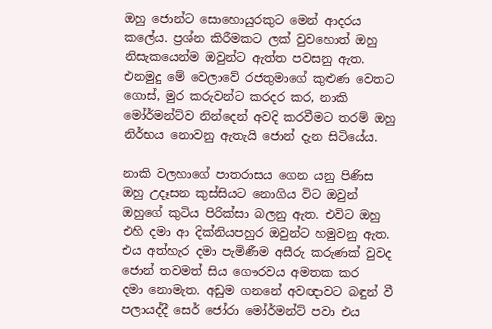ඔහු ජොන්ට සොහොයුරකුට ‍මෙන් ආදරය ක‍ලේය‍. ප්‍රශ්න කිරීමකට ලක් වුවහොත් ඔහු නිසැකයෙන්ම ඔවුන්ට ඇත්ත පවසනු ඇත. එනමුදු මේ වෙලාවේ රජතුමාගේ කුළුණ වෙතට ගොස්, මුර කරුවන්ට කරදර කර, නාකි මෝර්මන්ට්ව නින්දෙන් අවදි කරවීමට තරම් ඔහු නිර්භය නොවනු ඇතැයි ජොන් දැන සිටියේය.

නාකි වලහාගේ පාතරාසය ගෙන යනු පිණිස ඔහු උදෑසන කුස්සියට නොගිය විට ඔවුන් ඔහුගේ කුටිය පිරික්සා බලනු ඇත. එවිට ඔහු එහි දමා ආ දික්නියපහුර ඔවුන්ට හමුවනු ඇත. එය අත්හැර දමා පැමිණීම අසීරු කරුණක් වුවද ජොන් තවමත් සිය ගෞරවය අමතක කර දමා ‍නොමැත. අඩුම ගනනේ අවඥාවට බඳුන් වී පලායද්දී සෙර් ජෝරා මෝර්මන්ට් පවා එය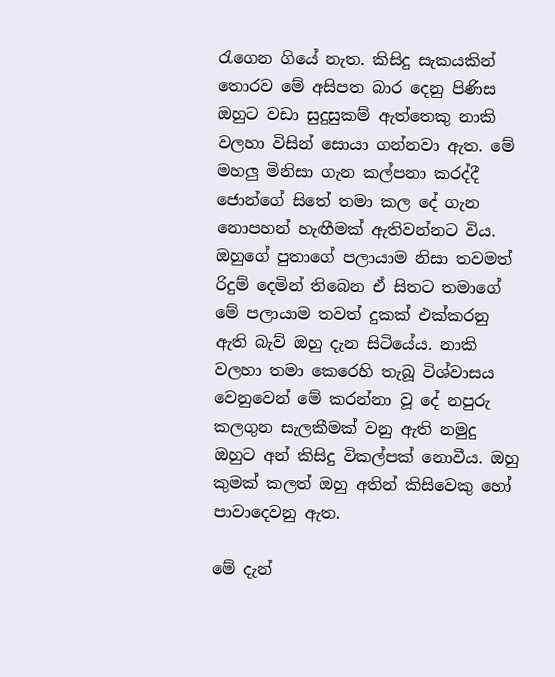රැගෙන ගියේ නැත. කිසිදු සැකයකින් තොරව මේ අසිපත බාර දෙනු පිණිස ඔහුට වඩා සුදුසුකම් ඇත්තෙකු නාකි වලහා විසින් සොයා ගන්නවා ඇත. මේ මහලු මිනිසා ගැන කල්පනා කරද්දී ජොන්ගේ සිතේ තමා කල දේ ගැන නොපහන් හැඟීමක් ඇතිවන්නට විය. ඔහු‍ගේ පුතාගේ පලායාම නිසා තවමත් රිදුම් දෙමින් තිබෙන ඒ සිතට තමාගේ මේ පලායාම තවත් දුකක් එක්කරනු ඇති බැව් ඔහු දැන සිටියේය. නාකි වලහා තමා කෙරෙහි තැබූ විශ්වාසය වෙනු‍වෙන් මේ කරන්නා වූ දේ නපුරු කලගුන සැලකීමක් වනු ඇති නමුදු ඔහුට අන් කිසිදු විකල්පක් නොවීය. ඔහු කුමක් කලත් ඔහු අතින් කිසිවෙකු හෝ පාවාදෙවනු ඇත.

මේ දැන්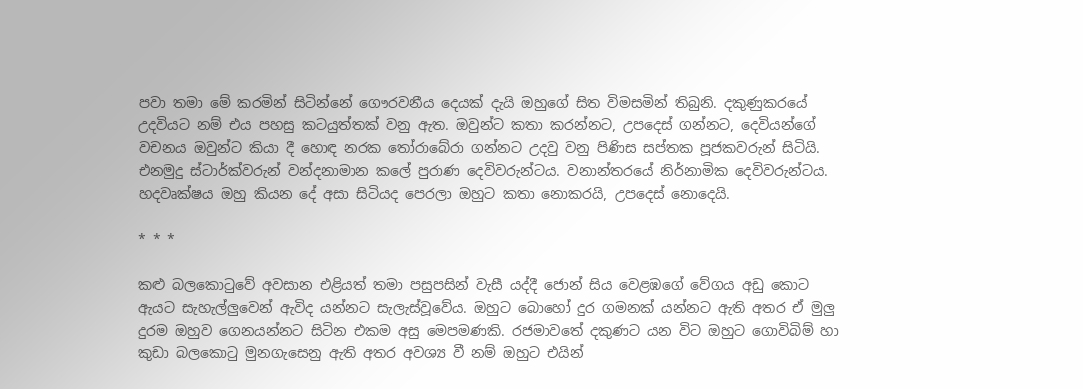පවා තමා මේ කරමින් සිටින්නේ ගෞරවනීය දෙයක් දැයි ඔහුගේ සිත විමසමින් තිබුනි. දකුණුකරයේ උදවියට නම් එය පහසු කටයුත්තක් වනු ඇත. ඔවුන්ට කතා කරන්නට, උපදෙස් ගන්නට, දෙවියන්ගේ වචනය ඔවුන්ට කියා දී හොඳ නරක තෝරාබේරා ගන්නට උදවු වනු පිණිස සප්තක පූජකවරුන් සිටියි. එනමුදු ස්ටාර්ක්වරුන් වන්දනාමාන කලේ පුරාණ දෙවිවරුන්ටය. වනාන්තර‍යේ නිර්නාමික දෙවිවරුන්ටය. හදවෘක්ෂය ඔහු කියන දේ අසා සිටියද පෙරලා ඔහුට කතා ‍නොකරයි, උපදෙස් නොදෙයි.

* * *

කළු බලකොටුවේ අවසාන එළියත් තමා පසුපසින් වැසී යද්දී ජොන් සිය වෙළඹ‍ගේ වේගය අඩු කොට ඇයට සැහැල්ලුවෙන් ඇවිද යන්නට සැලැස්වූවේය. ඔහුට බොහෝ දුර ගමනක් යන්නට ඇති අතර ඒ මුලු දුරම ඔහුව ගෙනයන්නට සිටින එකම අසු මෙපමණකි. රජමාවතේ දකුණට යන විට ඔහුට ගොවිබිම් හා කුඩා බල‍කොටු මුනගැසෙනු ඇති අතර අවශ්‍ය වී නම් ඔහුට එයින්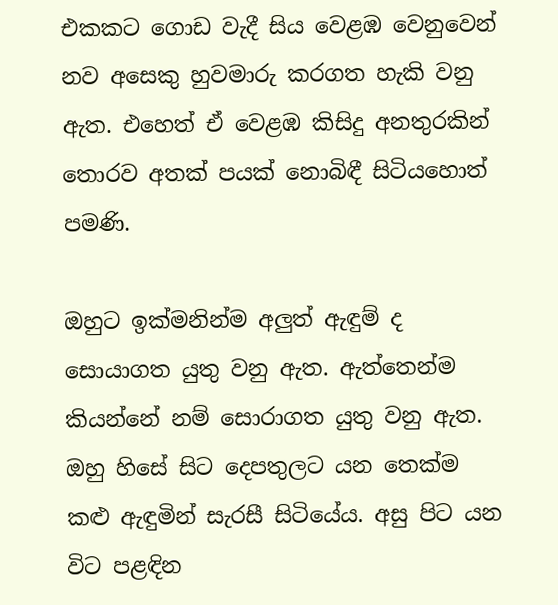එකකට ගොඩ වැදී සිය වෙළඹ වෙනුවෙන් නව අසෙකු හුවමාරු කරගත හැකි වනු ඇත. එහෙත් ඒ වෙළඹ කිසිදු අනතුරකින් තොරව අතක් පයක් නොබිඳී සිටියහොත් පමණි.

ඔහුට ඉක්මනින්ම අලුත් ඇඳුම් ද සොයාගත යුතු වනු ඇත. ඇත්තෙන්ම කියන්නේ නම් සොරාගත යුතු වනු ඇත. ඔහු හිසේ සිට දෙපතුලට යන තෙක්ම කළු ඇඳුමින් සැරසී සිටි‍යේය. අසු පිට යන විට පළඳින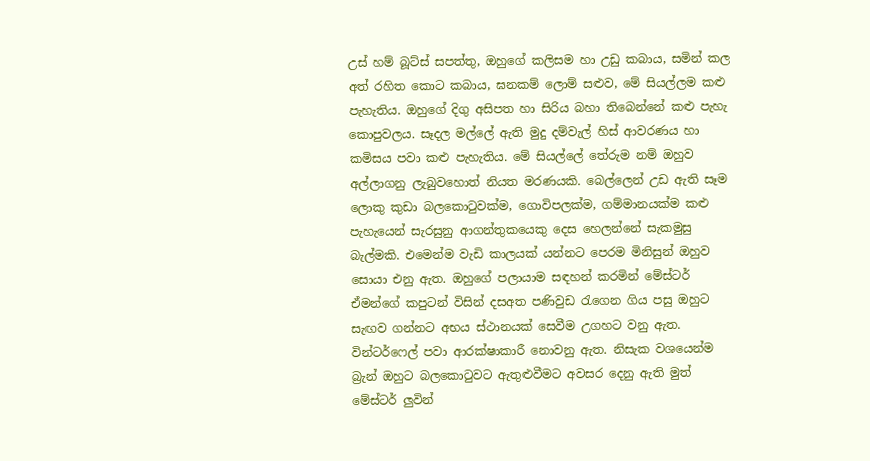උස් හම් බූට්ස් සපත්තු, ඔහුගේ කලිසම හා උඩු කබාය, සමින් කල අත් රහිත කොට කබාය, ඝනකම් ලොම් සළුව, මේ සියල්ලම කළු පැහැතිය. ඔහුගේ දිගු අසිපත හා සිරිය බහා තිබෙන්නේ කළු පැහැ කොපුවලය. සෑදල මල්ලේ ඇති මුදු දම්වැල් හිස් ආවරණය හා කමිසය පවා කළු පැහැතිය. මේ සියල්ලේ ‍තේරුම නම් ඔහුව අල්ලාගනු ලැබුව‍හොත් නියත මරණයකි. බෙල්ලෙන් උඩ ඇති සෑම ලොකු කුඩා බලකොටුවක්ම, ගොවිපලක්ම, ගම්මානයක්ම කළු පැහැයෙන් සැරසුනු ආගන්තුකයෙකු දෙස හෙලන්නේ සැකමුසු බැල්මකි. එමෙන්ම වැඩි කාලයක් යන්නට පෙරම මිනිසුන් ඔහුව සොයා එනු ඇත. ඔහුගේ පලායාම සඳහන් කරමින් මේස්ටර් ඒමන්ගේ කපුටන් විසින් දසඅත පණිවුඩ රැගෙන ගිය පසු ඔහුට සැඟව ගන්නට අභය ස්ථානයක් සෙවීම උගහට වනු ඇත. වින්ටර්ෆෙල් පවා ආරක්ෂාකාරී නොවනු ඇත. නිසැක වශයෙන්ම බ්‍රැන් ඔහුට බල‍කොටුවට ඇතුළුවීමට අවසර දෙනු ඇති මුත් මේස්ටර් ලුවින්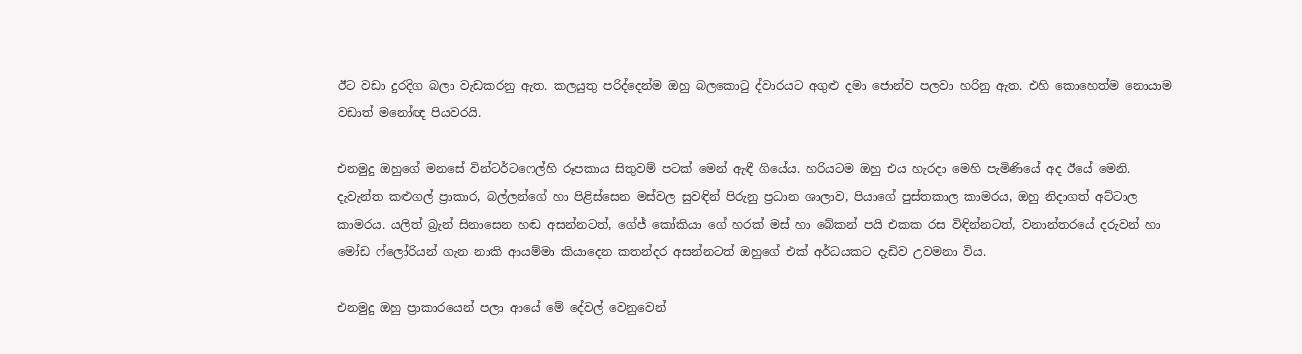ඊට වඩා දුරදිග බලා වැඩකරනු ඇත. කලයුතු පරිද්දෙන්ම ඔහු බලකොටු ද්වාරයට අගුළු දමා ජොන්ව පලවා හරිනු ඇත. එහි කොහෙත්ම නොයාම වඩාත් මනෝඥ පියවරයි.

එනමුදු ඔහුගේ මනසේ වින්ටර්ටෆෙල්හි රූපකාය සිතුවම් පටක් මෙන් ඇඳී ගි‍යේය. හරියටම ඔහු එය හැරදා මෙහි පැමිණියේ අද ඊයේ මෙනි. දැවැන්ත කළුගල් ප්‍රාකාර, බල්ලන්ගේ හා පිළිස්සෙන මස්වල සුවඳින් පිරුනු ප්‍රධාන ශාලාව, පියාගේ පුස්තකාල කාමරය, ඔහු නිදාගත් අට්ටාල කාමරය. යලිත් බ්‍රැන් සිනාසෙන හඬ අසන්නටත්, ගේජ් ‍කෝකියා ගේ හරක් මස් හා බේකන් පයි එකක රස විඳින්නටත්, වනාන්තරයේ දරුවන් හා මෝඩ ෆ්ලෝරියන් ගැන නාකි ආයම්මා කියාදෙන කතන්දර අසන්නටත් ඔහුගේ එක් අර්ධයකට දැඩිව උවමනා විය.

එනමුදු ඔහු ප්‍රාකාරයෙන් පලා ආයේ ‍මේ දේවල් වෙනුවෙන්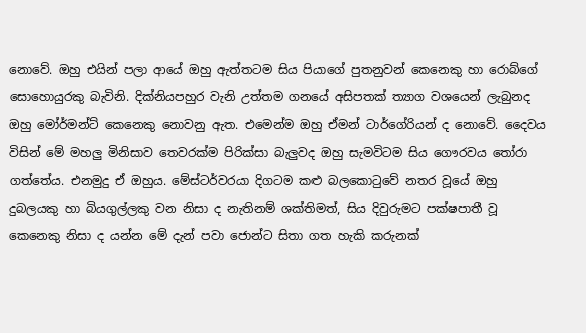නොවේ. ඔහු එයින් පලා ආයේ ඔහු ඇත්තටම සිය පියාගේ පුතනුවන් කෙනෙකු හා රොබ්ගේ සො‍හොයුරකු බැවිනි. දික්නියපහුර වැනි උත්තම ගනයේ අසිපතක් ත්‍යාග වශයෙන් ලැබුනද ඔහු මෝර්මන්ට් කෙනෙකු නොවනු ඇත. එමෙන්ම ඔහු ඒමන් ටාර්ගේරියන් ද නොවේ. දෛවය විසින් මේ මහලු මිනිසාව තෙවරක්ම පිරික්සා බැලුවද ඔහු සැමවිටම සිය ගෞරවය තෝරා ගත්තේය. එනමුදු ඒ ඔහුය. මේස්ටර්වරයා දිගටම කළු බලකොටුවේ නතර වූයේ ඔහු දුබලයකු හා බියගුල්ලකු වන නිසා ද නැතිනම් ශක්තිමත්, සිය දිවුරුමට පක්ෂපාතී වූ කෙනෙකු නිසා ද යන්න මේ දැන් පවා ජොන්ට සිතා ගත හැකි කරුනක්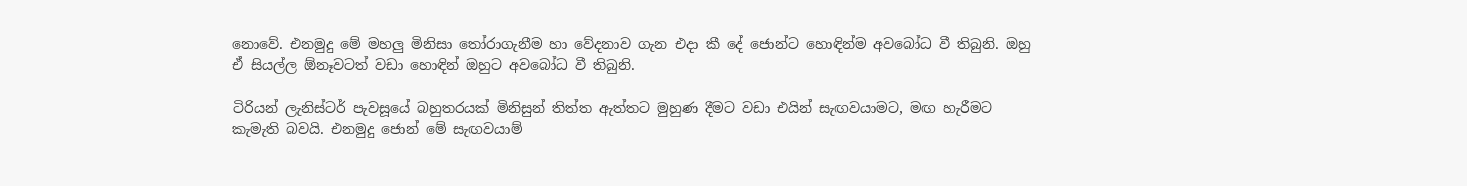නො‍වේ. එනමුදු මේ මහලු මිනිසා ‍තෝරාගැනීම හා වේදනාව ගැන එදා කී දේ ජොන්ට හොඳින්ම අව‍බෝධ වී තිබුනි. ඔහු ඒ සියල්ල ඕනෑවටත් වඩා හොඳින් ඔහුට අවබෝධ වී තිබුනි.

ටිරියන් ලැනිස්ටර් පැවසූයේ බහුතරයක් මිනිසුන් තිත්ත ඇත්තට මුහුණ දීමට වඩා එයින් සැඟවයාමට, මඟ හැරීමට කැමැති බවයි. එනමුදු ජොන් මේ සැඟවයාම්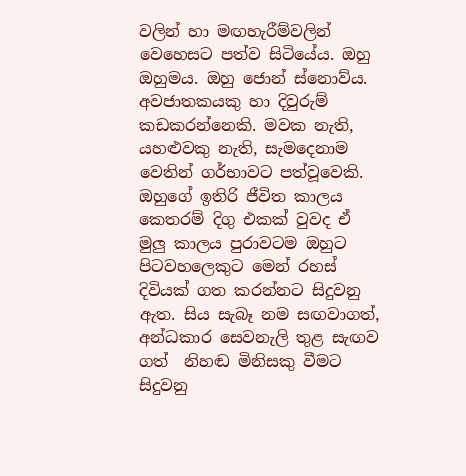වලින් හා මඟහැරීම්වලින් වෙහෙසට පත්ව සිටියේය. ඔහු ඔහුමය. ඔහු ජොන් ස්නොව්ය. අවජාතකයකු හා දිවුරුම් කඩකරන්නෙකි. මවක නැති, යහළුවකු නැති, සැමදෙනාම වෙතින් ගර්භාවට පත්වූවෙකි. ඔහුගේ ඉතිරි ජීවිත කාලය කෙතරම් දිගු එකක් වුවද ඒ මුලු කාලය පුරාවටම ඔහුට පිටවහලෙකුට මෙන් රහස් දිවියක් ගත කරන්නට සිදුවනු ඇත. සිය සැබෑ නම සඟවාගත්, අන්ධකාර සෙවනැලි තුළ සැඟව ගත්  නිහඬ මිනිසකු වීමට සිදුවනු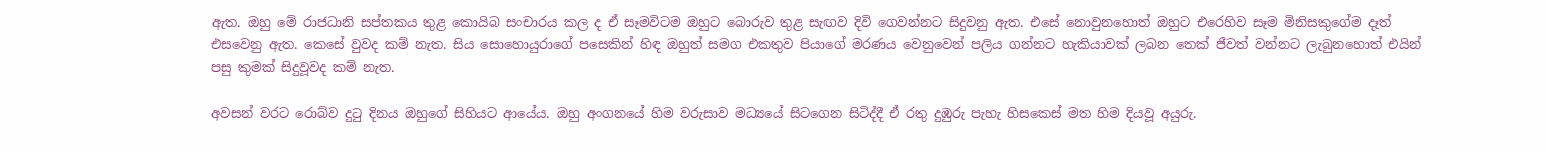ඇත. ඔහු ‍මේ රාජධානි සප්තකය තුළ කො‍‍යිබ සංචාරය කල ද ඒ සෑමවිටම ඔහුට බොරුව තුළ සැඟව දිවි ගෙවන්නට සිදුවනු ඇත. එසේ ‍නොවුනහොත් ඔහුට එරෙහිව සෑම මිනිසකුගේම දෑත් එසවෙනු ඇත. කෙසේ වුවද කම් නැත. සිය සොහොයුරාගේ පසෙකින් හිඳ ඔහුත් සමග එකතුව පියාගේ මරණය වෙනුවෙන් පලිය ගන්නට හැකියාවක් ලබන තෙක් ජීවත් වන්නට ලැබුනහොත් එයින් පසු කුමක් සිදුවූවද කම් නැත.

අවසන් වරට රොබ්ව දුටු දිනය ඔහුගේ සිහියට ආයේය. ඔහු අංගනයේ හිම වරුසාව මධ්‍යයේ සිටගෙන සිටිද්දී ඒ රතු දුඹුරු පැහැ හිසකෙස් මත හිම දියවූ අයුරු.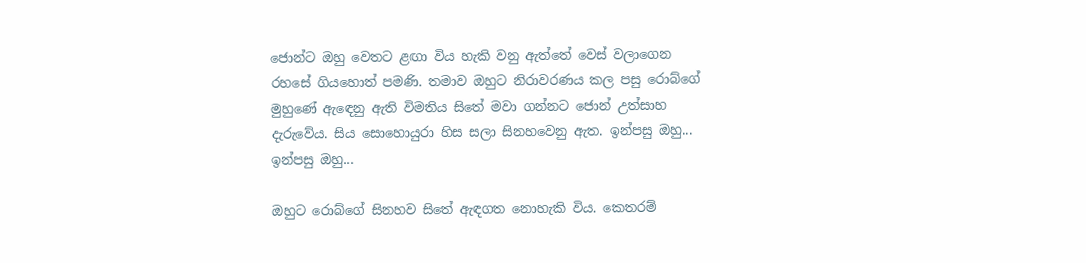ජොන්ට ඔහු වෙතට ළඟා විය හැකි වනු ඇත්තේ වෙස් වලාගෙන රහසේ ගිය‍හොත් පමණි. තමාව ඔහුට නිරාවරණය කල පසු රොබ්ගේ මුහුණේ ඇඳෙනු ඇති විමතිය සිතේ මවා ගන්නට ජොන් උත්සාහ දැරුවේය. සිය සොහොයුරා හිස සලා සිනහවෙනු ඇත. ඉන්පසු ඔහු... ඉන්පසු ඔහු...

ඔහු‍ට රොබ්ගේ සිනහව සිතේ ඇඳගත නොහැකි විය. කෙතරම්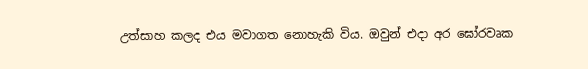උත්සාහ කලද එය මවාගත නොහැකි විය. ඔවුන් එදා අර ඝෝරවෘක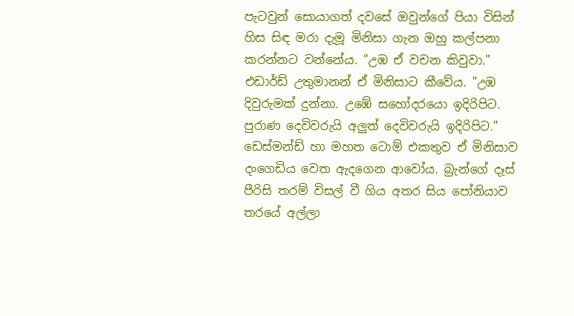පැටවුන් සොයාගත් දවසේ ඔවුන්ගේ පියා විසින් හිස සිඳ මරා දැමූ මිනිසා ගැන ඔහු කල්පනා කරන්නට වන්නේය. "උඹ ඒ වචන කිවුවා." එඩාර්ඩ් උතුමානන් ඒ මිනිසාට කීවේය. "උඹ දිවුරුමක් දුන්නා. උඹේ ස‍හෝදරයො ඉදිරිපිට. පුරාණ දෙවිවරුයි අලුත් දෙවිවරුයි ඉදිරිපිට." ඩෙස්මන්ඩ් හා මහත ටොම් එකතුව ඒ මිනිසාව දංගෙඩිය වෙත ඇදගෙන ආවෝය. බ්‍රැන්ගේ දෑස් පීරිසි තරම් විසල් වී ගිය අතර සිය පෝනියාව තරයේ අල්ලා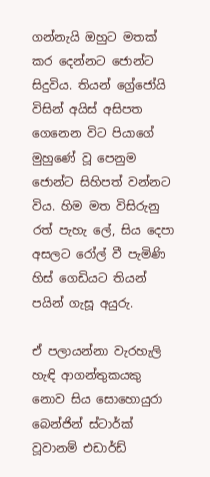ගන්නැයි ඔහුට මතක් කර දෙන්න‍ට ජොන්ට සිදුවිය. තියන් ග්‍රේජෝයි විසින් අයිස් අසිපත ගෙනෙන විට පියාගේ මුහුණේ වූ පෙනුම ජොන්‍ට සිහිපත් වන්නට විය. හිම මත විසිරුනු රත් පැහැ ලේ, සිය දෙපා අසලට රෝල් වී පැමිණි හිස් ගෙඩියට තියන් පයින් ගැසූ අයුරු.

ඒ පලායන්නා වැරහැලි හැඳි ආගන්තුකයකු නොව සිය සොහොයුරා බෙන්ජින් ස්ටාර්ක් වූවානම් එඩාර්ඩ්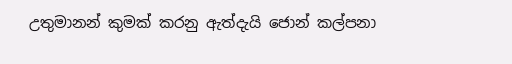උතුමානන් කුමක් කරනු ඇත්දැයි ජොන් කල්පනා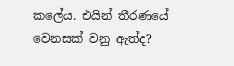කලේය. එයින් තීරණයේ වෙනසක් වනු ඇත්ද?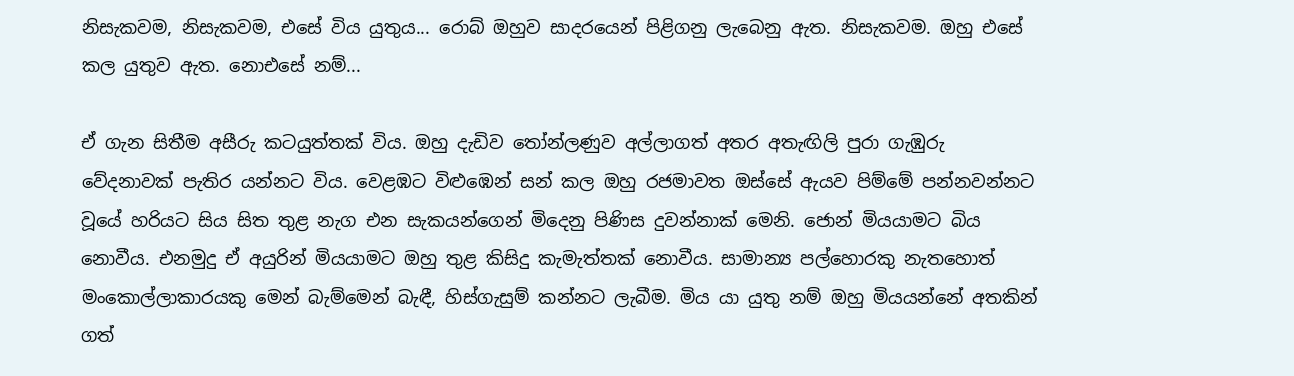නිසැකවම, නිසැකවම, එසේ විය යුතුය... රොබ් ඔහුව සාදරයෙන් පිළිගනු ලැබෙනු ඇත. නිසැකවම. ඔහු එසේ කල යුතුව ඇත. නොඑසේ නම්...

ඒ ගැන සිතීම අසීරු කටයුත්තක් විය. ඔහු දැඩිව තෝන්ලණුව අල්ලාගත් අතර අතැඟිලි පුරා ගැඹුරු වේදනාවක් පැතිර යන්නට විය. වෙළඹට විළුඹෙන් සන් කල ඔහු රජමාවත ඔස්සේ ඇයව පිම්මේ පන්නවන්නට වූයේ හරියට සිය සිත තුළ නැග එන සැකයන්ගෙන් මිදෙනු පිණිස දුවන්නාක් මෙනි. ජොන් මියයාමට බිය නොවීය. එනමුදු ඒ අයුරින් මියයාමට ඔහු තුළ කිසිදු කැමැත්තක් නොවීය. සාමාන්‍ය පල්හොරකු නැතහොත් මංකොල්ලාකාරයකු මෙන් බැම්මෙන් බැඳී, හිස්ගැසුම් කන්නට ලැබීම. මිය යා යුතු නම් ඔහු මියයන්නේ අතකින් ගත්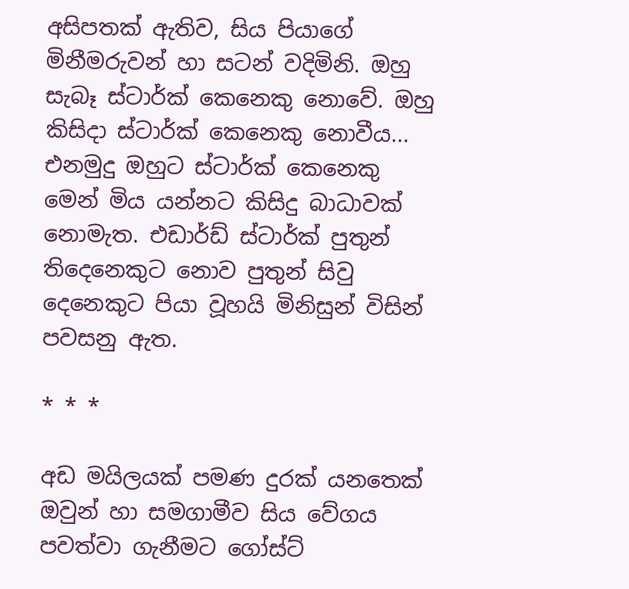අසිපතක් ඇතිව, සිය පියා‍ගේ මිනීමරුවන් හා සටන් වදිමිනි. ඔහු සැබෑ ස්ටාර්ක් කෙනෙකු නොවේ. ඔහු කිසිදා ස්ටාර්ක් කෙනෙකු නොවීය... එනමුදු ඔහුට ස්ටාර්ක් කෙනෙකු මෙන් මිය යන්නට කිසිදු බාධාවක් නොමැත. එඩාර්ඩ් ස්ටාර්ක් පුතුන් තිදෙනෙකුට නොව පුතුන් සිවු දෙනෙකුට පියා වූහයි මිනිසුන් විසින් පවසනු ඇත.

* * *

අඩ මයිලයක් පමණ දුරක් යනතෙක් ඔවුන් හා සමගාමීව සිය වේගය පවත්වා ගැනීමට ගෝස්ට්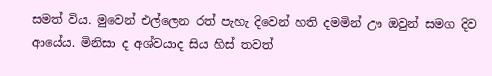සමත් විය. මුවෙන් එල්ලෙන රත් පැහැ දිවෙන් හති දමමින් ඌ ඔවුන් සමග දිව ආයේය. මිනිසා ද අශ්වයාද සිය හිස් තවත්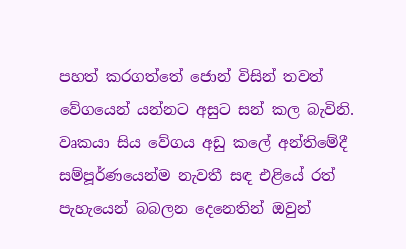පහත් කරගත්තේ ජොන් විසින් තවත් වේගයෙන් යන්නට අසුට සන් කල බැවිනි. වෘකයා සිය වේගය අඩු කලේ අන්ති‍මේදී සම්පූර්ණ‍යෙන්ම නැවතී සඳ එළියේ රත් පැහැයෙන් බබලන දෙනෙතින් ඔවුන්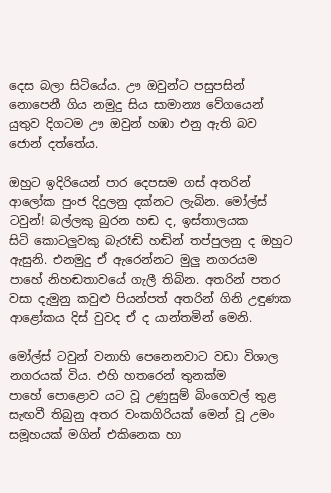දෙස බලා සිටියේය. ඌ ඔවුන්ට පසුපසින් නොපෙනී ගිය නමුදු සිය සාමාන්‍ය වේගයෙන් යුතුව දිගටම ඌ ඔවුන් හඹා එනු ඇති බව ජොන් දත්තේය.

ඔහුට ඉදිරියෙන් පාර දෙපසම ගස් අතරින් ආලෝක පුංජ දිදුලනු දක්නට ලැබින. මෝල්ස් ටවුන්! බල්ලකු බුරන හඬ ද, ඉස්තාලයක සිටි ‍කොටලුවකු බැරෑඬි හඬින් තප්පුලනු ද ඔහුට ඇසුනි. එනමුදු ඒ ඇරෙන්නට මුලු නගරයම පාහේ නිහඬතාවයේ ගැලී තිබින. අතරින් පතර වසා දැමුනු කවුළු පියන්පත් අතරින් ගිනි උඳුණක ආළෝකය දිස් වුවද ඒ ද යාන්තමින් මෙනි.

මෝල්ස් ටවුන් වනාහි පෙනෙනවාට වඩා විශාල නගරයක් විය. එහි හතරෙන් තුනක්ම පාහේ ‍පොළොව යට වූ උණුසුම් බිංගෙවල් තුළ සැඟවී තිබුනු අතර වංකගිරියක් මෙන් වූ උමං සමූහයක් මගින් එකිනෙක හා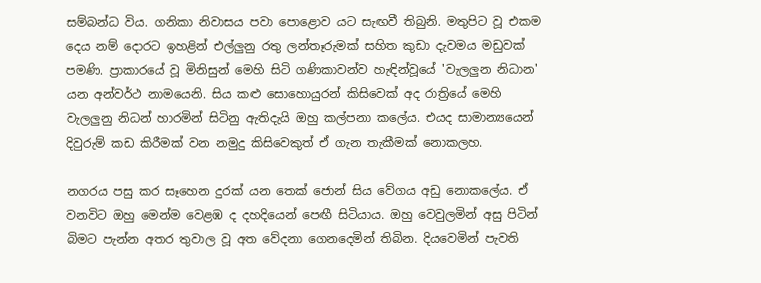සම්බන්ධ විය. ගනිකා නිවාසය පවා පොළොව යට සැඟවී තිබුනි. මතුපිට වූ එකම දෙය නම් දොරට ඉහළින් එල්ලුනු රතු ලන්තෑරුමක් සහිත කුඩා දැවමය මඩුවක් පමණි. ප්‍රාකාරයේ වූ මිනිසුන් මෙහි සිටි ගණිකාවන්ව හැඳින්වූයේ 'වැලලුන නිධාන' යන අන්වර්ථ නාමයෙනි. සිය කළු සොහොයුරන් කිසි‍වෙක් අද රාත්‍රි‍යේ මෙහි වැලලුනු නිධන් හාරමින් සිටිනු ඇතිදැයි ඔහු කල්පනා කලේය. එයද සාමාන්‍යයෙන් දිවුරුම් කඩ කිරීමක් වන නමුදු කිසිවෙකුත් ඒ ගැන තැකීමක් නොකලහ.

නගරය පසු කර සෑහෙන දුරක් යන තෙක් ජොන් සිය වේගය අඩු නොකලේය. ඒ වනවිට ඔහු මෙන්ම වෙළඹ ද දහදියෙන් පෙඟී සිටියාය. ඔහු වෙවුලමින් අසු පිටින් බිමට පැන්න අතර තුවාල වූ අත වේදනා ගෙනදෙමින් තිබින. දියවෙමින් පැවති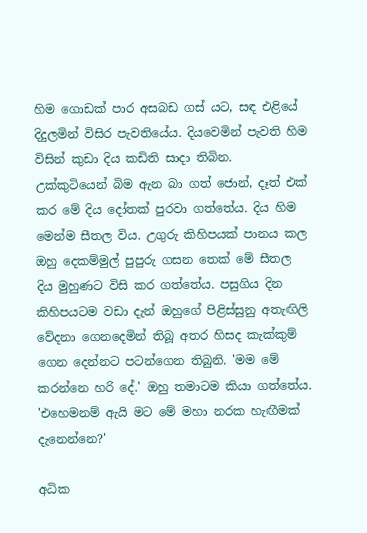හිම ගොඩක් පාර අසබඩ ගස් යට, සඳ එළියේ දිදුලමින් විසිර පැවතියේය. දියවෙමින් පැවති හිම විසින් කුඩා දිය කඩිති සාදා තිබින. උක්කුටියෙන් බිම ඇන බා ගත් ජොන්, දෑත් එක් කර මේ දිය දෝතක් පුරවා ගත්තේය. දිය හිම මෙන්ම සීතල විය. උගුරු කිහිපයක් පානය කල ඔහු දෙකම්මුල් පුපුරු ගසන තෙක් මේ සීතල දිය මුහුණට විසි කර ගත්තේය. පසුගිය දින කිහිපයටම වඩා දැන් ඔහුගේ පිළිස්සුනු අතැඟිලි වේදනා ගෙනදෙමින් තිබූ අතර හිසද කැක්කුම් ගෙන දෙන්නට පටන්ගෙන තිබුනි. 'මම මේ කරන්නෙ හරි දේ.' ඔහු තමාටම කියා ගත්තේය. 'එහෙමනම් ඇයි මට මේ මහා නරක හැඟීමක් දැනෙන්නෙ?'

අධික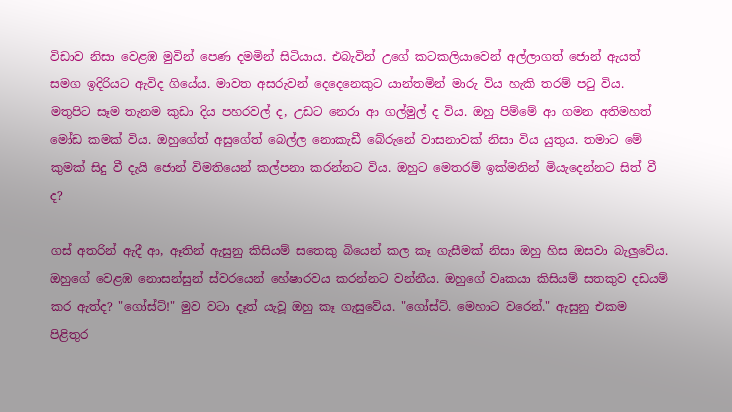විඩාව නිසා වෙළඹ මුවින් පෙණ දමමින් සිටියාය. එබැවින් උගේ කටකලියාවෙන් අල්ලාගත් ජොන් ඇයත් සමග ඉදිරියට ඇවිද ගියේය. මාවත අසරුවන් දෙදෙනෙකුට යාන්තමින් මාරු විය හැකි තරම් පටු විය. මතුපිට සෑම තැනම කුඩා දිය පහරවල් ද, උඩට නෙරා ආ ගල්මුල් ද විය. ඔහු පිම්මේ ආ ගමන අතිමහත් මෝඩ කමක් විය. ඔහුගේත් අසුගේත් බෙල්ල නොකැඩී බේරුනේ වාසනාවක් නිසා විය යුතුය. තමාට මේ කුමක් සිදු වී දැයි ‍ජොන් විමතියෙන් කල්පනා කරන්නට විය. ඔහුට මෙතරම් ඉක්මනින් මියැදෙන්නට සිත් වී ද?

ගස් අතරින් ඇදී ආ, ඈතින් ඇසුනු කිසියම් සතෙකු බියෙන් කල කෑ ගැසීමක් නිසා ඔහු හිස ඔසවා බැලුවේය. ඔහුගේ වෙළඹ නොසන්සුන් ස්වරයෙන් ‍හේෂාරවය කරන්නට වන්නීය. ඔහුගේ වෘකයා කිසියම් සතකුව දඩයම් කර ඇත්ද? "ගෝස්ට්!" මුව වටා දෑත් යැවූ ඔහු කෑ ගැසු‍වේය. "ගෝස්ට්. මෙහාට වරෙන්." ඇසුනු එකම පිළිතුර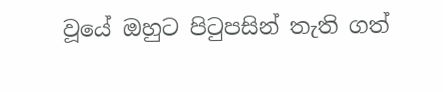වූයේ ඔහුට පිටුපසින් තැති ගත්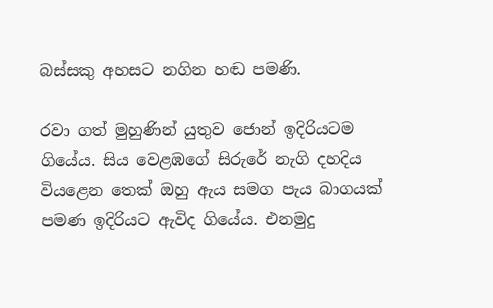බස්සකු අහසට නගින හඬ පමණි.

රවා ගත් මුහුණින් යුතුව ජොන් ඉදිරියටම ගියේය. සිය වෙළඹගේ සිරු‍රේ නැගි දහදිය වියළෙන තෙක් ඔහු ඇය සමග පැය බාගයක් පමණ ඉදිරියට ඇවිද ගියේය. එනමුදු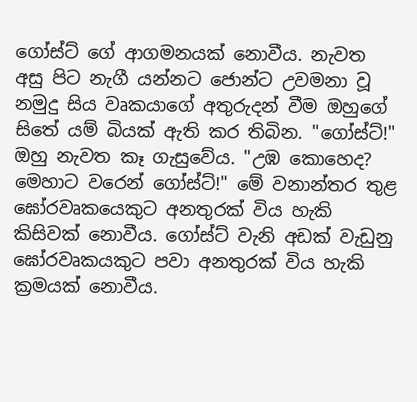ගෝස්ට් ගේ ආගමනයක් නොවීය. නැවත අසු පිට නැගී යන්නට ජොන්ට උවමනා වූ නමුදු සිය වෘකයා‍ගේ අතුරුදන් වීම ඔහුගේ සිතේ යම් බියක් ඇති කර තිබින. "ගෝස්ට්!" ඔහු නැවත කෑ ගැසුවේය. "උඹ කොහෙද? මෙහාට වරෙන් ගෝස්ට්!" මේ වනාන්තර තුළ ඝෝරවෘකයෙකුට අනතුරක් විය හැකි කිසිවක් නොවීය. ගෝස්ට් වැනි අඩක් වැඩුනු ඝෝරවෘකයකුට පවා අනතුරක් විය හැකි ක්‍රමයක් නොවීය.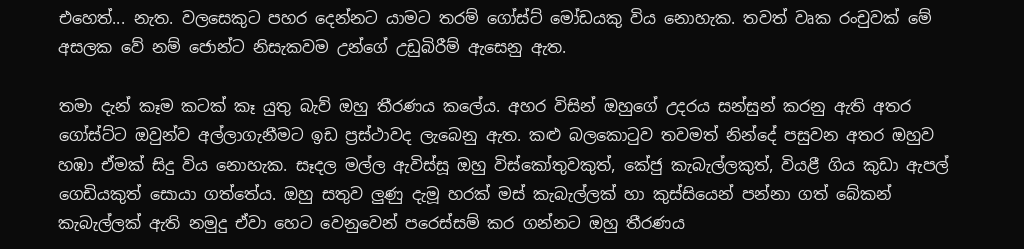එහෙත්... නැත. වලසෙකුට පහර දෙන්නට යාමට තරම් ගෝස්ට් මෝඩයකු විය නොහැක. තවත් වෘක රංචුවක් මේ අසලක වේ නම් ජොන්ට නිසැකවම උන්ගේ උඩුබිරීම් ඇසෙනු ඇත.

තමා දැන් කෑම කටක් කෑ යුතු බැව් ඔහු තීරණය කලේය. අහර විසින් ඔහුගේ උදරය සන්සුන් කරනු ඇති අතර ගෝස්ට්ට ඔවුන්ව අල්ලාගැනීමට ඉඩ ප්‍රස්ථාවද ලැබෙනු ඇත. කළු බලකොටුව තවමත් නින්දේ පසුවන අතර ඔහුව හඹා ඒමක් සිදු විය නොහැක. සෑදල මල්ල ඇවිස්සූ ඔහු විස්කෝතුවකුත්, කේජු කැබැල්ලකුත්, වියළී ගිය කුඩා ඇපල් ගෙඩියකුත් සොයා ගත්තේය. ඔහු සතුව ලුණු දැමූ හරක් මස් කැබැල්ලක් හා කුස්සියෙන් පන්නා ගත් බේකන් කැබැල්ලක් ඇති නමුදු ඒවා හෙට වෙනුවෙන් පරෙස්සම් කර ගන්නට ඔහු තීරණය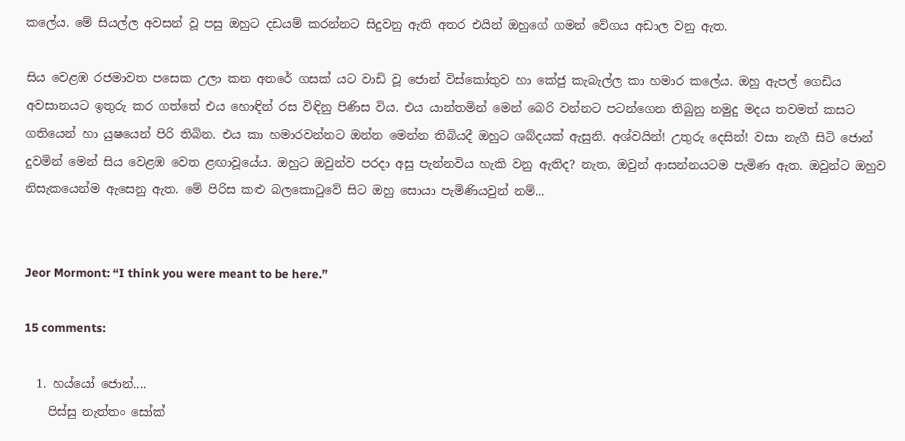කලේය. මේ සියල්ල අවසන් වූ පසු ඔහුට දඩයම් කරන්නට සිදුවනු ඇති අතර එයින් ඔහුගේ ගමන් වේගය අඩාල වනු ඇත.

සිය වෙළඹ රජමාවත පසෙක උලා කන අතරේ ගසක් යට වාඩි වූ ජොන් විස්කෝතුව හා කේජු කැබැල්ල කා හමාර කලේය. ඔහු ඇපල් ‍ගෙඩිය අවසානයට ඉතුරු කර ගත්තේ එය හොඳින් රස විඳිනු පිණිස විය. එය යාන්තමින් මෙන් බෙරි වන්නට පටන්ගෙන තිබුනු නමුදු මදය තවමත් කසට ගතියෙන් හා යුෂයෙන් පිරි තිබින. එය කා හමාරවන්නට ඔන්න මෙන්න තිබියදී ඔහුට ශබ්දයක් ඇසුනි. අශ්වයින්! උතුරු දෙසින්! වසා නැගී සිටි ජොන් දුවමින් මෙන් සිය ‍වෙළඹ ‍වෙත ළඟාවූයේය. ඔහුට ඔවුන්ව පරදා අසු පැන්නවිය හැකි වනු ඇතිද? නැත, ඔවුන් ආසන්නයටම පැමිණ ඇත. ඔවුන්ට ඔහුව නිසැකයෙන්ම ඇසෙනු ඇත. මේ පිරිස කළු බලකොටුවේ සිට ඔහු සොයා පැමිණියවුන් නම්...


Jeor Mormont: “I think you were meant to be here.”

15 comments:

  1. හය්යෝ ජොන්....
    පිස්සු නැත්තං සෝක්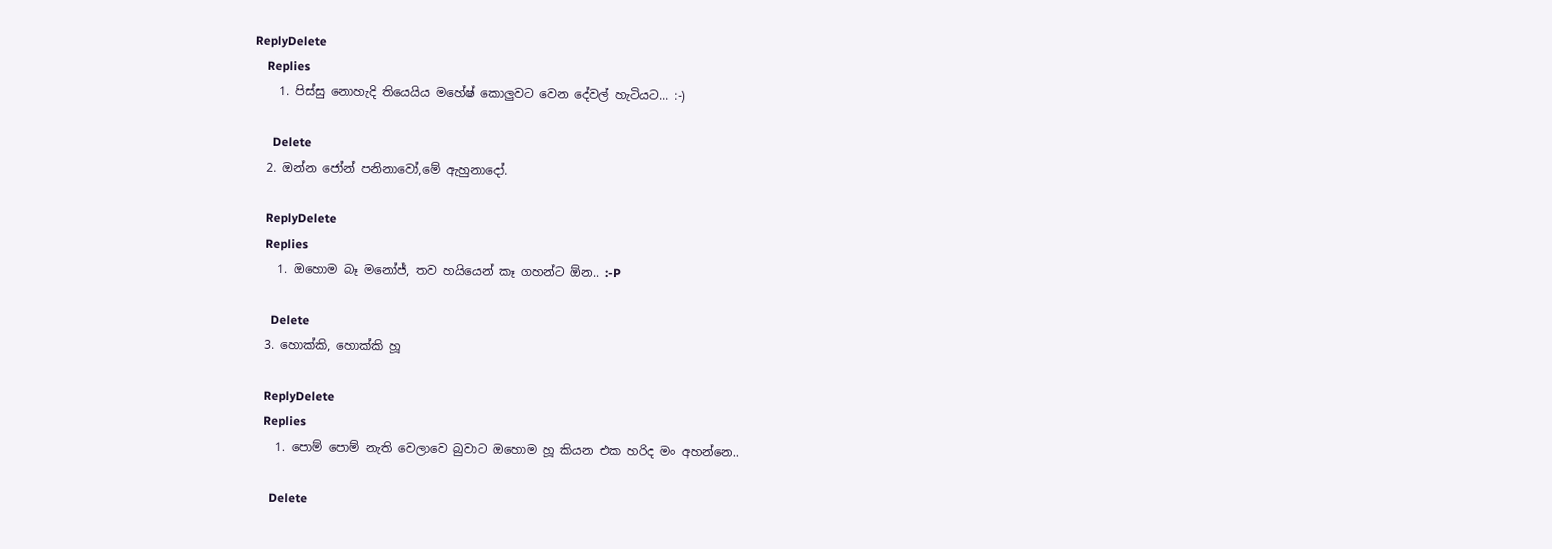ReplyDelete
    Replies
    1. පිස්සු නොහැදි තියෙයිය මහේෂ් කොලුවට වෙන දේවල් හැටියට... :-)

      Delete
  2. ඔන්න ජෝන් පනිනාවෝ,මේ ඇහුනාදෝ.

    ReplyDelete
    Replies
    1. ඔහොම බෑ මනෝජ්, තව හයියෙන් කෑ ගහන්ට ඕන.. :-P

      Delete
  3. හොක්කි, හොක්කි හූ

    ReplyDelete
    Replies
    1. පොම් පොම් නැති වෙලාවෙ බුවාට ඔහොම හූ කියන එක හරිද මං අහන්නෙ..

      Delete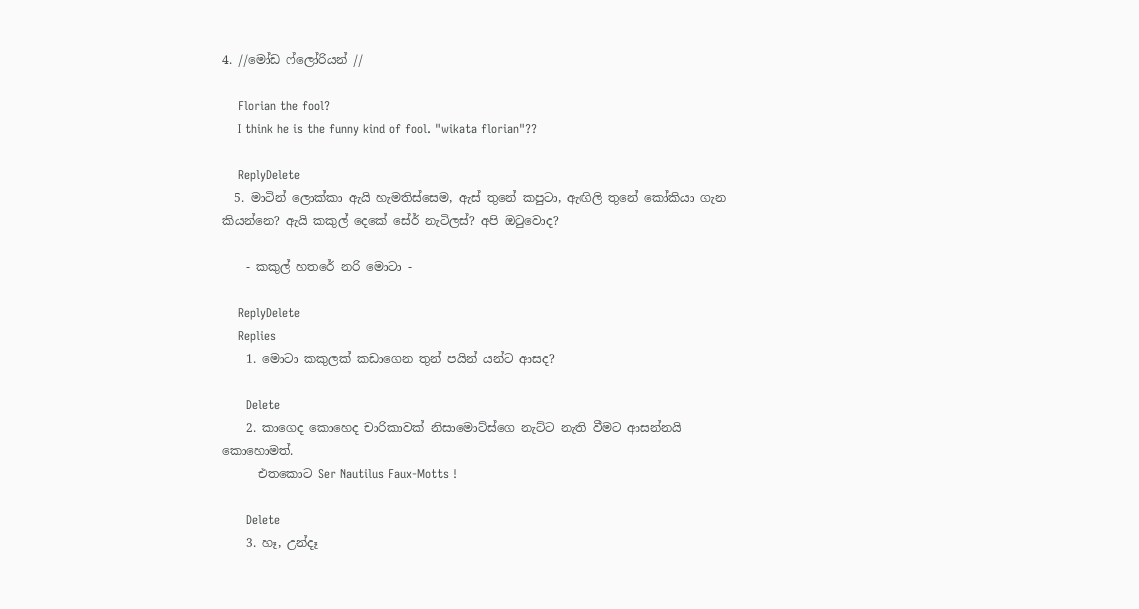4. //මෝඩ ෆ්ලෝරියන් //

    Florian the fool?
    I think he is the funny kind of fool. "wikata florian"??

    ReplyDelete
  5. මාටින් ලොක්කා ඇයි හැමතිස්සෙම, ඇස් තුනේ කපුටා, ඇඟිලි තුනේ කෝකියා ගැන කියන්නෙ? ඇයි කකුල් දෙකේ සේර් නැටිලස්? අපි ඔ‍ටුවොද?

    - කකුල් හතරේ නරි මොටා -

    ReplyDelete
    Replies
    1. මොටා කකුලක් කඩාගෙන තුන් පයින් යන්ට ආසද?

      Delete
    2. කාගෙද කොහෙද චාරිකාවක් නිසාමොට්ස්ගෙ නැට්ට නැති වීමට ආසන්නයි කොහොමත්.
      එතකොට Ser Nautilus Faux-Motts !

      Delete
    3. හෑ, උන්දෑ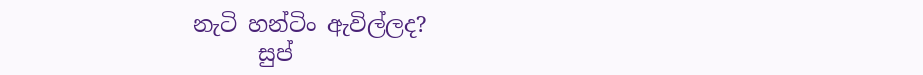නැටි හන්ටිං ඇවිල්ලද?
      සුප්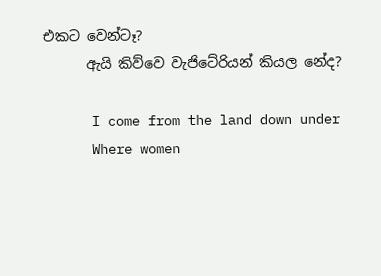එකට වෙන්ටෑ?
      ඇයි කිව්වෙ වැජිටේරියන් කියල නේද?

      I come from the land down under
      Where women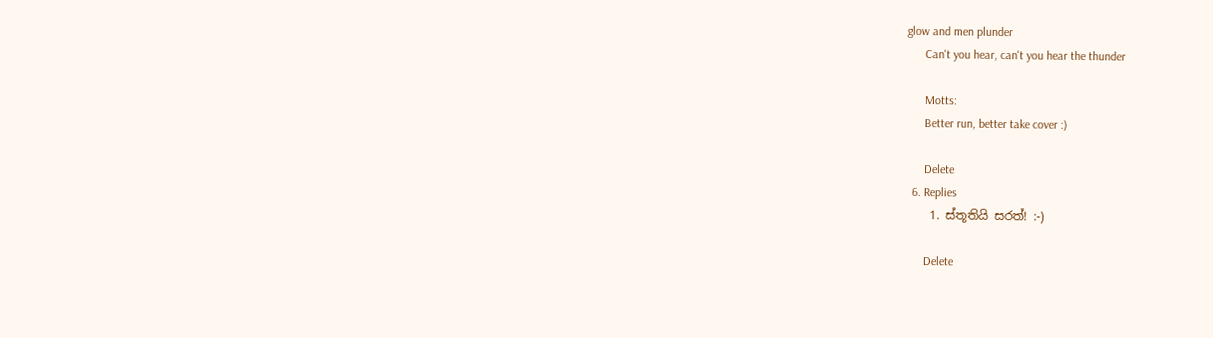glow and men plunder
      Can't you hear, can't you hear the thunder

      Motts:
      Better run, better take cover :)

      Delete
  6. Replies
    1. ස්තූතියි සරත්! :-)

      Delete